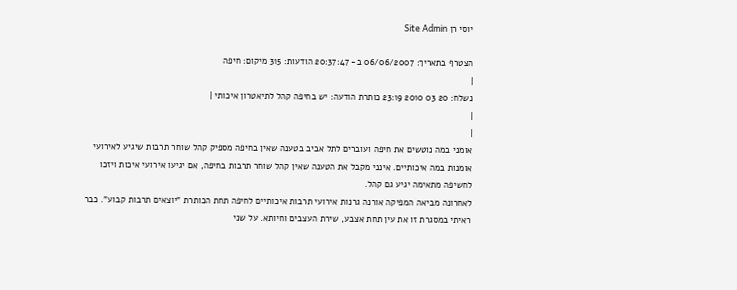יוסי רן Site Admin

הצטרף בתאריך: 06/06/2007 ב- 20:37:47 הודעות: 315 מיקום: חיפה
|
נשלח: 20 03 2010 23:19 כותרת הודעה: יש בחיפה קהל לתיאטרון איכותי |
|
|
אומני במה נוטשים את חיפה ועוברים לתל אביב בטענה שאין בחיפה מספיק קהל שוחר תרבות שיגיע לאירועי אומנות במה איכותיים. אינני מקבל את הטענה שאין קהל שוחר תרבות בחיפה, אם יגיעו אירועי איכות ויזכו לחשיפה מתאימה יגיע גם קהל.
לאחרונה מביאה המפיקה אורנה גרנות אירועי תרבות איכותיים לחיפה תחת הכותרת "יוצאים תרבות קבוע". כבר ראיתי במסגרת זו את עין תחת אצבע, שירת העצבים וחיותא. על שני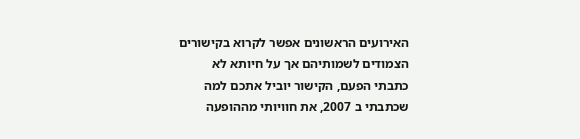האירועים הראשונים אפשר לקרוא בקישורים הצמודים לשמותיהם אך על חיותא לא כתבתי הפעם, הקישור יוביל אתכם למה שכתבתי ב 2007, את חוויותי מההופעה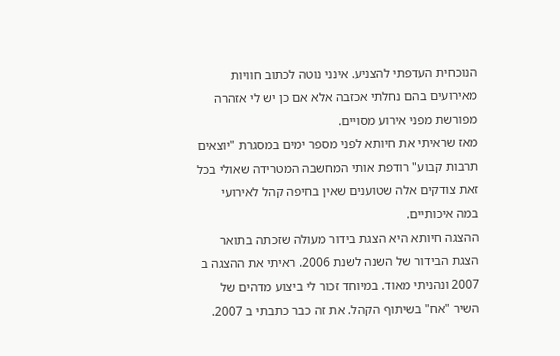הנוכחית העדפתי להצניע. אינני נוטה לכתוב חוויות מאירועים בהם נחלתי אכזבה אלא אם כן יש לי אזהרה מפורשת מפני אירוע מסויים.
מאז שראיתי את חיותא לפני מספר ימים במסגרת "יוצאים תרבות קבוע" רודפת אותי המחשבה המטרידה שאולי בכל זאת צודקים אלה שטוענים שאין בחיפה קהל לאירועי במה איכותיים.
ההצגה חיותא היא הצגת בידור מעולה שזכתה בתואר הצגת הבידור של השנה לשנת 2006. ראיתי את ההצגה ב 2007 ונהניתי מאוד. במיוחד זכור לי ביצוע מדהים של השיר "אח" בשיתוף הקהל. את זה כבר כתבתי ב 2007.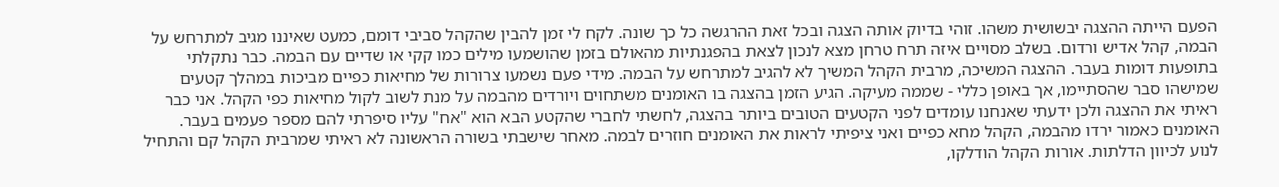הפעם הייתה ההצגה יבשושית משהו. זוהי בדיוק אותה הצגה ובכל זאת ההרגשה כל כך שונה. לקח לי זמן להבין שהקהל סביבי דומם, כמעט שאיננו מגיב למתרחש על הבמה, קהל אדיש ורדום. בשלב מסויים איזה תרח טרחן מצא לנכון לצאת בהפגנתיות מהאולם בזמן שהושמעו מילים כמו קקי או שדיים עם הבמה. כבר נתקלתי בתופעות דומות בעבר. ההצגה המשיכה, מרבית הקהל המשיך לא להגיב למתרחש על הבמה. מידי פעם נשמעו צרורות של מחיאות כפיים מביכות במהלך קטעים שמישהו סבר שהסתיימו, אך באופן כללי - שממה מעיקה. הגיע הזמן בהצגה בו האומנים משתחוים ויורדים מהבמה על מנת לשוב לקול מחיאות כפי הקהל. אני כבר ראיתי את ההצגה ולכן ידעתי שאנחנו עומדים לפני הקטעים הטובים ביותר בהצגה, לחשתי לחברי שהקטע הבא הוא "אח" עליו סיפרתי להם מספר פעמים בעבר. האומנים כאמור ירדו מהבמה, הקהל מחא כפיים ואני ציפיתי לראות את האומנים חוזרים לבמה. מאחר שישבתי בשורה הראשונה לא ראיתי שמרבית הקהל קם והתחיל לנוע לכיוון הדלתות. אורות הקהל הודלקו,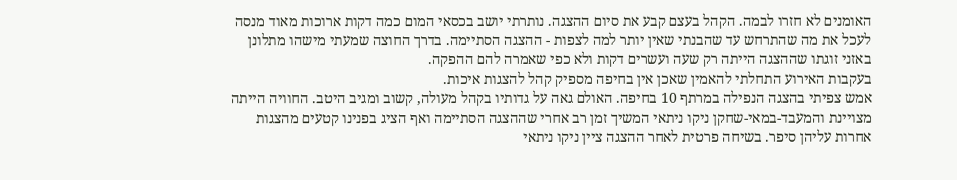האומנים לא חזרו לבמה. הקהל בעצם קבע את סיום ההצגה. נותרתי יושב בכסאי המום כמה דקות ארוכות מאוד מנסה לעכל את מה שהתרחש עד שהבנתי שאין יותר למה לצפות - ההצגה הסתיימה. בדרך החוצה שמעתי מישהו מתלונן באזני זוגתו שההצגה הייתה רק שעה ועשרים דקות ולא כפי שאמרה להם ההפקה.
בעקבות האירוע התחלתי להאמין שאכן אין בחיפה מספיק קהל להצגות איכות.
אמש צפיתי בהצגה הנפילה במרתף 10 בחיפה. האולם גאה על גדותיו בקהל מעולה, קשוב ומגיב היטב. החוויה הייתה מצויינת והמעבד-במאי-שחקן ניקו ניתאי המשיך זמן רב אחרי שההצגה הסתיימה ואף הציג בפנינו קטעים מהצגות אחרות עליהן סיפר. בשיחה פרטית לאחר ההצגה ציין ניקו ניתאי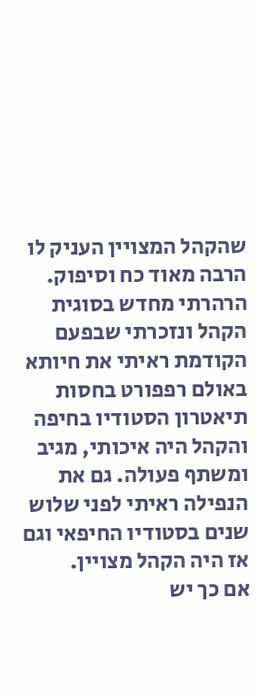שהקהל המצויין העניק לו הרבה מאוד כח וסיפוק. הרהרתי מחדש בסוגית הקהל ונזכרתי שבפעם הקודמת ראיתי את חיותא באולם רפפורט בחסות תיאטרון הסטודיו בחיפה והקהל היה איכותי, מגיב ומשתף פעולה. גם את הנפילה ראיתי לפני שלוש שנים בסטודיו החיפאי וגם אז היה הקהל מצויין.
אם כך יש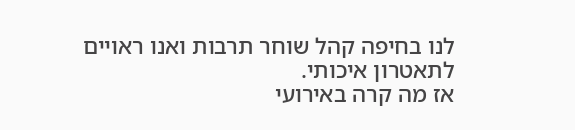לנו בחיפה קהל שוחר תרבות ואנו ראויים לתאטרון איכותי.
אז מה קרה באירועי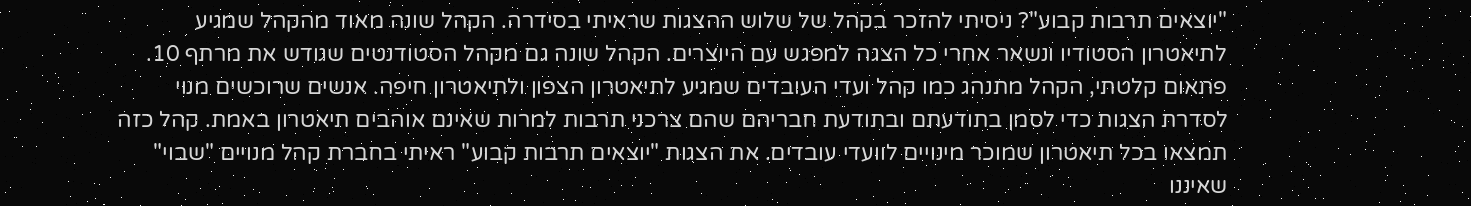"יוצאים תרבות קבוע"? ניסיתי להזכר בקהל של שלוש ההצגות שראיתי בסידרה. הקהל שונה מאוד מהקהל שמגיע לתיאטרון הסטודיו ונשאר אחרי כל הצגה למפגש עם היוצרים. הקהל שונה גם מקהל הסטודנטים שגודש את מרתף 10. פתאום קלטתי, הקהל מתנהג כמו קהל ועדי העובדים שמגיע לתיאטרון הצפון ולתיאטרון חיפה. אנשים שרוכשים מנוי לסדרת הצגות כדי לסמן בתודעתם ובתודעת חבריהם שהם צרכני תרבות למרות שאינם אוהבים תיאטרון באמת. קהל כזה תמצאו בכל תיאטרון שמוכר מינויים לוועדי עובדים. את הצגות "יוצאים תרבות קבוע" ראיתי בחברת קהל מנויים "שבוי" שאיננו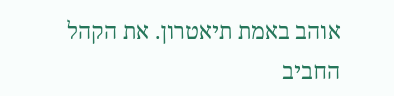אוהב באמת תיאטרון. את הקהל החביב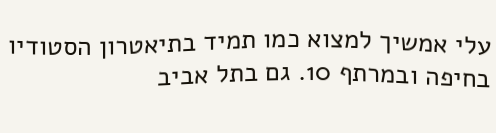עלי אמשיך למצוא כמו תמיד בתיאטרון הסטודיו בחיפה ובמרתף 10. גם בתל אביב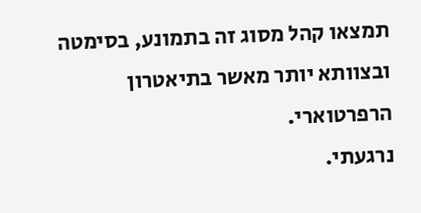תמצאו קהל מסוג זה בתמונע, בסימטה ובצוותא יותר מאשר בתיאטרון הרפרטוארי.
נרגעתי.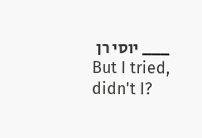___ יוסי רן
But I tried, didn't I?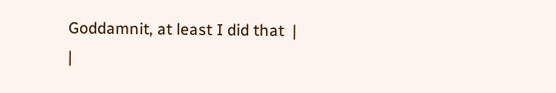Goddamnit, at least I did that  |
|